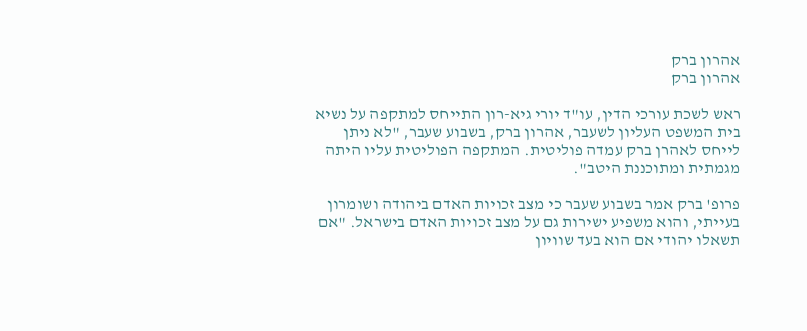אהרון ברק
אהרון ברק

ראש לשכת עורכי הדין, עו"ד יורי גיא-רון התייחס למתקפה על נשיא בית המשפט העליון לשעבר, אהרון ברק, בשבוע שעבר, "לא ניתן לייחס לאהרן ברק עמדה פוליטית. המתקפה הפוליטית עליו היתה מגמתית ומתוכננת היטב".

פרופ' ברק אמר בשבוע שעבר כי מצב זכויות האדם ביהודה ושומרון בעייתי, והוא משפיע ישירות גם על מצב זכויות האדם בישראל. "אם תשאלו יהודי אם הוא בעד שוויון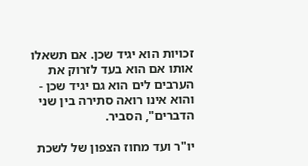זכויות הוא יגיד שכן. אם תשאלו אותו אם הוא בעד לזרוק את הערבים לים הוא גם יגיד שכן - והוא אינו רואה סתירה בין שני הדברים", הסביר.

יו"ר ועד מחוז הצפון של לשכת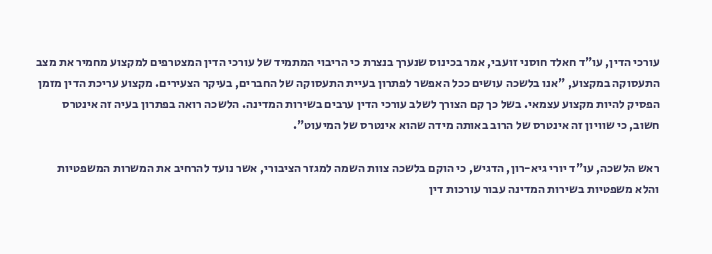עורכי הדין, עו"ד חאלד חוסני זועבי, אמר בכינוס שנערך בנצרת כי הריבוי המתמיד של עורכי הדין המצטרפים למקצוע מחמיר את מצב התעסוקה במקצוע, "אנו בלשכה עושים ככל האפשר לפתרון בעיית התעסוקה של החברים, בעיקר הצעירים. מקצוע עריכת הדין מזמן הפסיק להיות מקצוע עצמאי. בשל כך קם הצורך לשלב עורכי הדין ערבים בשירות המדינה. הלשכה רואה בפתרון בעיה זה אינטרס חשוב, כי שוויון זה אינטרס של הרוב באותה מידה שהוא אינטרס של המיעוט".

ראש הלשכה, עו"ד יורי גיא-רון, הדגיש, כי הוקם בלשכה צוות השמה למגזר הציבורי, אשר נועד להרחיב את המשרות המשפטיות והלא משפטיות בשירות המדינה עבור עורכות דין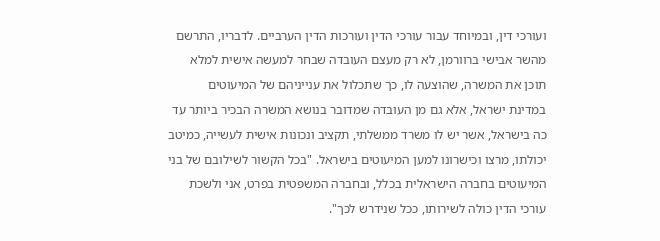ועורכי דין, ובמיוחד עבור עורכי הדין ועורכות הדין הערביים. לדבריו, התרשם מהשר אבישי ברוורמן, לא רק מעצם העובדה שבחר למעשה אישית למלא תוכן את המשרה, שהוצעה לו, כך שתכלול את ענייניהם של המיעוטים במדינת ישראל, אלא גם מן העובדה שמדובר בנושא המשרה הבכיר ביותר עד כה בישראל, אשר יש לו משרד ממשלתי, תקציב ונכונות אישית לעשייה, כמיטב יכולתו, מרצו וכישרונו למען המיעוטים בישראל. "בכל הקשור לשילובם של בני המיעוטים בחברה הישראלית בכלל, ובחברה המשפטית בפרט, אני ולשכת עורכי הדין כולה לשירותו, ככל שנידרש לכך".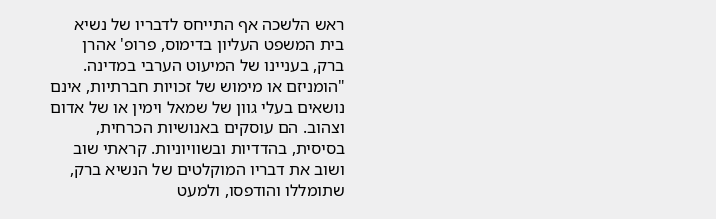ראש הלשכה אף התייחס לדבריו של נשיא בית המשפט העליון בדימוס, פרופ' אהרן ברק, בעניינו של המיעוט הערבי במדינה. "הומניזם או מימוש של זכויות חברתיות, אינם נושאים בעלי גוון של שמאל וימין או של אדום וצהוב. הם עוסקים באנושיות הכרחית, בסיסית, בהדדיות ובשוויוניות. קראתי שוב ושוב את דבריו המוקלטים של הנשיא ברק, שתומללו והודפסו, ולמעט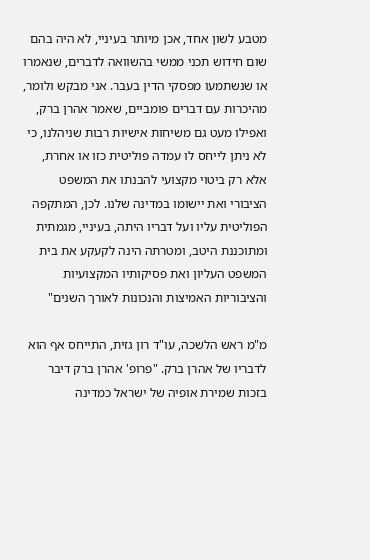מטבע לשון אחד, אכן מיותר בעיניי, לא היה בהם שום חידוש תכני ממשי בהשוואה לדברים, שנאמרו או שנשתמעו מפסקי הדין בעבר. אני מבקש ולומר, מהיכרות עם דברים פומביים, שאמר אהרן ברק, ואפילו מעט גם משיחות אישיות רבות שניהלנו, כי לא ניתן לייחס לו עמדה פוליטית כזו או אחרת, אלא רק ביטוי מקצועי להבנתו את המשפט הציבורי ואת יישומו במדינה שלנו. לכן, המתקפה הפוליטית עליו ועל דבריו היתה, בעיניי, מגמתית ומתוכננת היטב, ומטרתה הינה לקעקע את בית המשפט העליון ואת פסיקותיו המקצועיות והציבוריות האמיצות והנכונות לאורך השנים"

מ"מ ראש הלשכה, עו"ד רון גזית, התייחס אף הוא לדבריו של אהרן ברק. "פרופ' אהרן ברק דיבר בזכות שמירת אופיה של ישראל כמדינה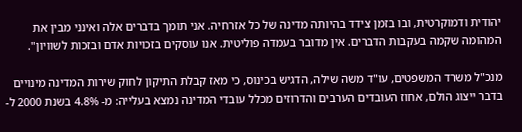יהודית ודמוקרטית, ובו בזמן צידד בהיותה מדינה של כל אזרחיה. אני תומך בדברים אלה ואינני מבין את המהומה שקמה בעקבות הדברים. אין מדובר בעמדה פוליטית. אנו עוסקים בזכויות אדם ובזכות לשוויון".

מנכ"ל משרד המשפטים, עו"ד משה שילה, הדגיש בכינוס, כי מאז קבלת התיקון לחוק שירות המדינה מינויים בדבר ייצוג הולם, אחוז העובדים הערבים והדרוזים מכלל עובדי המדינה נמצא בעלייה: מ- 4.8% בשנת 2000 ל-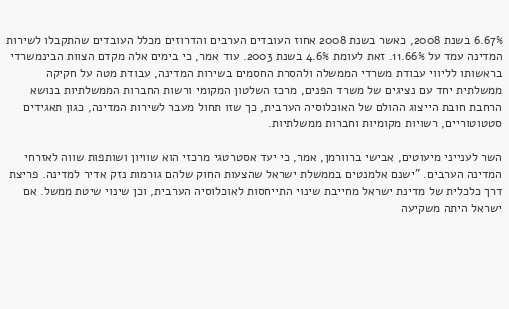6.67% בשנת 2008, כאשר בשנת 2008 אחוז העובדים הערבים והדרוזים מכלל העובדים שהתקבלו לשירות המדינה עמד על 11.66%. זאת לעומת 4.6% בשנת 2003. עוד אמר, כי בימים אלה מקדם הצוות הבינמשרדי בראשותו לליווי עבודת משרדי הממשלה ולהסרת החסמים בשירות המדינה, עבודת מטה על חקיקה ממשלתית יחד עם נציגים של משרד הפנים, מרכז השלטון המקומי ורשות החברות הממשלתיות בנושא הרחבת חובת הייצוג ההולם של האוכלוסיה הערבית, כך שזו תחול מעבר לשירות המדינה, כגון תאגידים סטטוטוריים, רשויות מקומיות וחברות ממשלתיות.

השר לענייני מיעוטים, אבישי ברוורמן, אמר, כי יעד אסטרטגי מרכזי הוא שוויון ושותפות שווה לאזרחי המדינה הערבים. "ישנם אלמנטים בממשלת ישראל שהצעות החוק שלהם גורמות נזק אדיר למדינה. פריצת דרך כלכלית של מדינת ישראל מחייבת שינוי התייחסות לאוכלוסיה הערבית, וכן שינוי שיטת ממשל. אם ישראל היתה משקיעה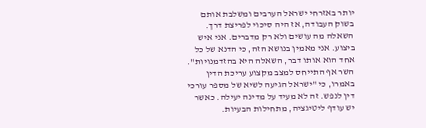יותר באזרחי ישראל הערבים ומשלבת אותם בשוק העבודה, אז היה סיכוי לפריצת דרך. השאלה מה עושים ולא רק מדברים. אני איש ביצוע. אני מאמין בנושא הזה, כי הדנא של כל אחד הוא אותו דבר, השאלה היא בהזדמנויות". השר אף התייחס למצב מקצוע עריכת הדין באמרו, כי "ישראל הגיעה לשיא של מספר עורכי דין לנפש. זה לא מעיד על מדינה יעילה. כאשר יש עודף ליטיגציה, מתחילות הבעיות.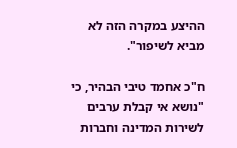ההיצע במקרה הזה לא מביא לשיפור".

ח"כ אחמד טיבי הבהיר, כי "נושא אי קבלת ערבים לשירות המדינה וחברות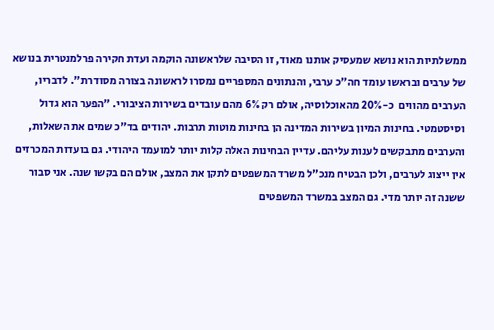ממשלתיות הוא נושא שמעסיק אותנו מאוד, זו הסיבה שלראשונה הוקמה ועדת חקירה פרלמנטרית בנושא של ערבים ובראשו עומד חה"כ ערבי, והנתונים המספריים נמסרו לראשונה בצורה מסודרת". לדבריו, הערבים מהווים  כ-20% מהאוכלוסיה, אולם רק 6% מהם עובדים בשירות הציבורי. "הפער הוא גדול וסיסטמטי. בחינות המיון בשירות המדינה הן בחינות מוטות תרבות. יהודים בד"כ שמים את השאלות, והערבים מתבקשים לענות עליהם. עדיין הבחינות האלה קלות יותר למועמד היהודי. גם בועדות המכרזים אין ייצוג לערבים, ולכן הבטיח מנכ"ל משרד המשפטים לתקן את המצב, אולם הם בקשו שנה. אני סבור ששנה זה יותר מדי. גם המצב במשרד המשפטים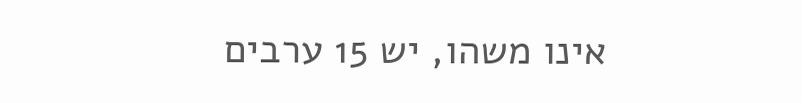אינו משהו, יש 15 ערבים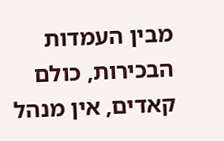מבין העמדות הבכירות, כולם קאדים, אין מנהל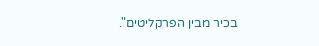בכיר מבין הפרקליטים".